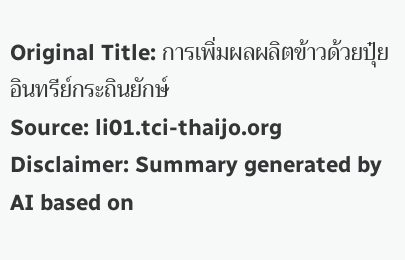Original Title: การเพิ่มผลผลิตข้าวด้วยปุ๋ยอินทรีย์กระถินยักษ์
Source: li01.tci-thaijo.org
Disclaimer: Summary generated by AI based on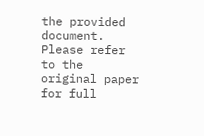the provided document. Please refer to the original paper for full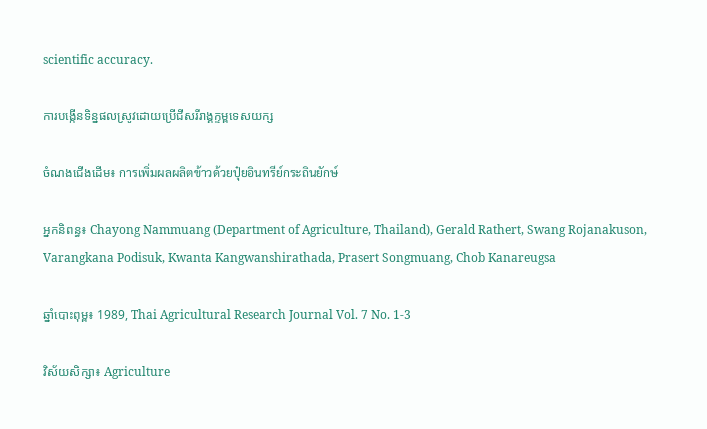scientific accuracy.

ការបង្កើនទិន្នផលស្រូវដោយប្រើជីសរីរាង្គក្ទម្ពទេសយក្ស

ចំណងជើងដើម៖ การเพิ่มผลผลิตข้าวด้วยปุ๋ยอินทรีย์กระถินยักษ์

អ្នកនិពន្ធ៖ Chayong Nammuang (Department of Agriculture, Thailand), Gerald Rathert, Swang Rojanakuson, Varangkana Podisuk, Kwanta Kangwanshirathada, Prasert Songmuang, Chob Kanareugsa

ឆ្នាំបោះពុម្ព៖ 1989, Thai Agricultural Research Journal Vol. 7 No. 1-3

វិស័យសិក្សា៖ Agriculture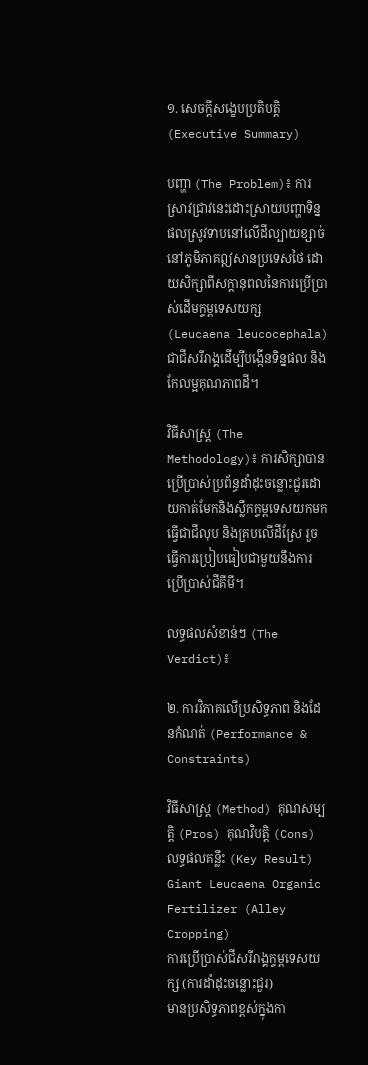១. សេចក្តីសង្ខេបប្រតិបត្តិ (Executive Summary)

បញ្ហា (The Problem)៖ ការស្រាវជ្រាវនេះដោះស្រាយបញ្ហាទិន្នផលស្រូវទាបនៅលើដីល្បាយខ្សាច់នៅភូមិភាគឦសានប្រទេសថៃ ដោយសិក្សាពីសក្តានុពលនៃការប្រើប្រាស់ដើមក្ទម្ពទេសយក្ស (Leucaena leucocephala) ជាជីសរីរាង្គដើម្បីបង្កើនទិន្នផល និងកែលម្អគុណភាពដី។

វិធីសាស្ត្រ (The Methodology)៖ ការសិក្សាបានប្រើប្រាស់ប្រព័ន្ធដាំដុះចន្លោះជួរដោយកាត់មែកនិងស្លឹកក្ទម្ពទេសយកមកធ្វើជាជីលុប និងគ្របលើដីស្រែ រួចធ្វើការប្រៀបធៀបជាមួយនឹងការប្រើប្រាស់ជីគីមី។

លទ្ធផលសំខាន់ៗ (The Verdict)៖

២. ការវិភាគលើប្រសិទ្ធភាព និងដែនកំណត់ (Performance & Constraints)

វិធីសាស្ត្រ (Method) គុណសម្បត្តិ (Pros) គុណវិបត្តិ (Cons) លទ្ធផលគន្លឹះ (Key Result)
Giant Leucaena Organic Fertilizer (Alley Cropping)
ការប្រើប្រាស់ជីសរីរាង្គក្ទម្ពទេសយក្ស (ការដាំដុះចន្លោះជួរ)
មានប្រសិទ្ធភាពខ្ពស់ក្នុងកា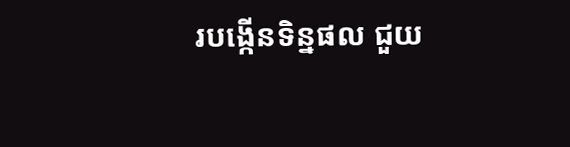របង្កើនទិន្នផល ជួយ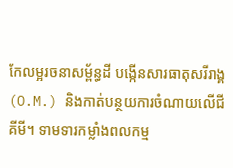កែលម្អរចនាសម្ព័ន្ធដី បង្កើនសារធាតុសរីរាង្គ (O.M.) និងកាត់បន្ថយការចំណាយលើជីគីមី។ ទាមទារកម្លាំងពលកម្ម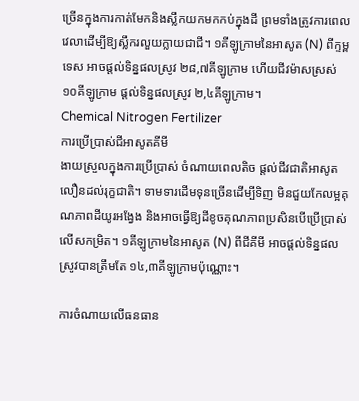ច្រើនក្នុងការកាត់មែកនិងស្លឹកយកមកកប់ក្នុងដី ព្រមទាំងត្រូវការពេលវេលាដើម្បីឱ្យស្លឹករលួយក្លាយជាជី។ ១គីឡូក្រាមនៃអាសូត (N) ពីក្ទម្ពទេស អាចផ្តល់ទិន្នផលស្រូវ ២៨,៧គីឡូក្រាម ហើយជីវម៉ាសស្រស់ ១០គីឡូក្រាម ផ្តល់ទិន្នផលស្រូវ ២,៤គីឡូក្រាម។
Chemical Nitrogen Fertilizer
ការប្រើប្រាស់ជីអាសូតគីមី
ងាយស្រួលក្នុងការប្រើប្រាស់ ចំណាយពេលតិច ផ្តល់ជីវជាតិអាសូតលឿនដល់រុក្ខជាតិ។ ទាមទារដើមទុនច្រើនដើម្បីទិញ មិនជួយកែលម្អគុណភាពដីយូរអង្វែង និងអាចធ្វើឱ្យដីខូចគុណភាពប្រសិនបើប្រើប្រាស់លើសកម្រិត។ ១គីឡូក្រាមនៃអាសូត (N) ពីជីគីមី អាចផ្តល់ទិន្នផលស្រូវបានត្រឹមតែ ១៤,៣គីឡូក្រាមប៉ុណ្ណោះ។

ការចំណាយលើធនធាន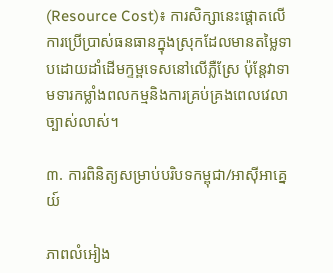(Resource Cost)៖ ការសិក្សានេះផ្តោតលើការប្រើប្រាស់ធនធានក្នុងស្រុកដែលមានតម្លៃទាបដោយដាំដើមក្ទម្ពទេសនៅលើភ្លឺស្រែ ប៉ុន្តែវាទាមទារកម្លាំងពលកម្មនិងការគ្រប់គ្រងពេលវេលាច្បាស់លាស់។

៣. ការពិនិត្យសម្រាប់បរិបទកម្ពុជា/អាស៊ីអាគ្នេយ៍

ភាពលំអៀង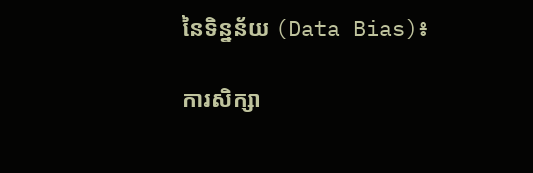នៃទិន្នន័យ (Data Bias)៖

ការសិក្សា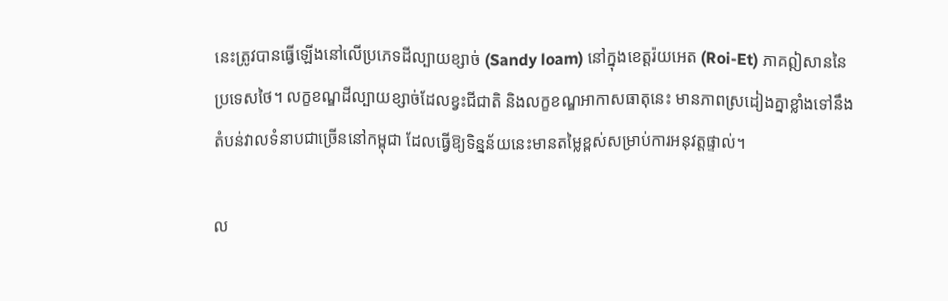នេះត្រូវបានធ្វើឡើងនៅលើប្រភេទដីល្បាយខ្សាច់ (Sandy loam) នៅក្នុងខេត្តរ៉យអេត (Roi-Et) ភាគឦសាននៃប្រទេសថៃ។ លក្ខខណ្ឌដីល្បាយខ្សាច់ដែលខ្វះជីជាតិ និងលក្ខខណ្ឌអាកាសធាតុនេះ មានភាពស្រដៀងគ្នាខ្លាំងទៅនឹងតំបន់វាលទំនាបជាច្រើននៅកម្ពុជា ដែលធ្វើឱ្យទិន្នន័យនេះមានតម្លៃខ្ពស់សម្រាប់ការអនុវត្តផ្ទាល់។

ល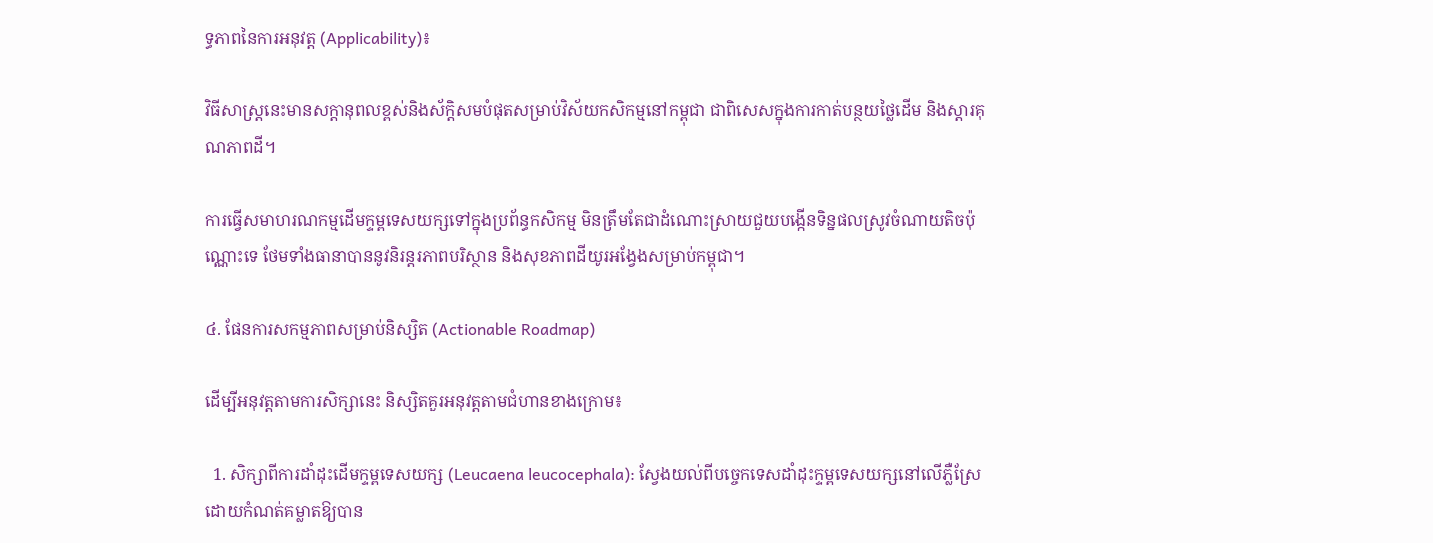ទ្ធភាពនៃការអនុវត្ត (Applicability)៖

វិធីសាស្ត្រនេះមានសក្តានុពលខ្ពស់និងស័ក្តិសមបំផុតសម្រាប់វិស័យកសិកម្មនៅកម្ពុជា ជាពិសេសក្នុងការកាត់បន្ថយថ្លៃដើម និងស្តារគុណភាពដី។

ការធ្វើសមាហរណកម្មដើមក្ទម្ពទេសយក្សទៅក្នុងប្រព័ន្ធកសិកម្ម មិនត្រឹមតែជាដំណោះស្រាយជួយបង្កើនទិន្នផលស្រូវចំណាយតិចប៉ុណ្ណោះទេ ថែមទាំងធានាបាននូវនិរន្តរភាពបរិស្ថាន និងសុខភាពដីយូរអង្វែងសម្រាប់កម្ពុជា។

៤. ផែនការសកម្មភាពសម្រាប់និស្សិត (Actionable Roadmap)

ដើម្បីអនុវត្តតាមការសិក្សានេះ និស្សិតគួរអនុវត្តតាមជំហានខាងក្រោម៖

  1. សិក្សាពីការដាំដុះដើមក្ទម្ពទេសយក្ស (Leucaena leucocephala): ស្វែងយល់ពីបច្ចេកទេសដាំដុះក្ទម្ពទេសយក្សនៅលើភ្លឺស្រែ ដោយកំណត់គម្លាតឱ្យបាន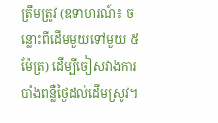ត្រឹមត្រូវ (ឧទាហរណ៍៖ ចន្លោះពីដើមមួយទៅមួយ ៥ម៉ែត្រ) ដើម្បីចៀសវាងការបាំងពន្លឺថ្ងៃដល់ដើមស្រូវ។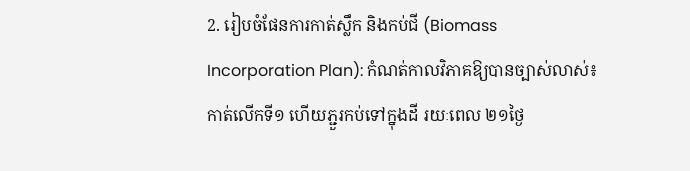2. រៀបចំផែនការកាត់ស្លឹក និងកប់ជី (Biomass Incorporation Plan): កំណត់កាលវិភាគឱ្យបានច្បាស់លាស់៖ កាត់លើកទី១ ហើយភ្ជួរកប់ទៅក្នុងដី រយៈពេល ២១ថ្ងៃ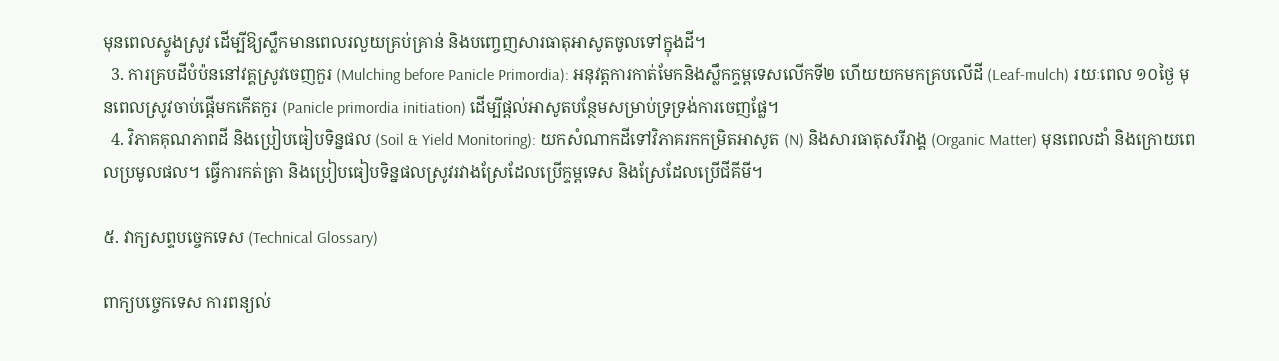មុនពេលស្ទូងស្រូវ ដើម្បីឱ្យស្លឹកមានពេលរលួយគ្រប់គ្រាន់ និងបញ្ចេញសារធាតុអាសូតចូលទៅក្នុងដី។
  3. ការគ្របដីបំប៉ននៅវគ្គស្រូវចេញកួរ (Mulching before Panicle Primordia): អនុវត្តការកាត់មែកនិងស្លឹកក្ទម្ពទេសលើកទី២ ហើយយកមកគ្របលើដី (Leaf-mulch) រយៈពេល ១០ថ្ងៃ មុនពេលស្រូវចាប់ផ្តើមកកើតកួរ (Panicle primordia initiation) ដើម្បីផ្តល់អាសូតបន្ថែមសម្រាប់ទ្រទ្រង់ការចេញផ្លែ។
  4. វិភាគគុណភាពដី និងប្រៀបធៀបទិន្នផល (Soil & Yield Monitoring): យកសំណាកដីទៅវិភាគរកកម្រិតអាសូត (N) និងសារធាតុសរីរាង្គ (Organic Matter) មុនពេលដាំ និងក្រោយពេលប្រមូលផល។ ធ្វើការកត់ត្រា និងប្រៀបធៀបទិន្នផលស្រូវរវាងស្រែដែលប្រើក្ទម្ពទេស និងស្រែដែលប្រើជីគីមី។

៥. វាក្យសព្ទបច្ចេកទេស (Technical Glossary)

ពាក្យបច្ចេកទេស ការពន្យល់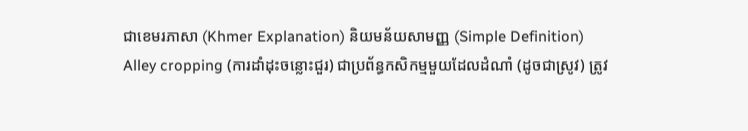ជាខេមរភាសា (Khmer Explanation) និយមន័យសាមញ្ញ (Simple Definition)
Alley cropping (ការដាំដុះចន្លោះជួរ) ជាប្រព័ន្ធកសិកម្មមួយដែលដំណាំ (ដូចជាស្រូវ) ត្រូវ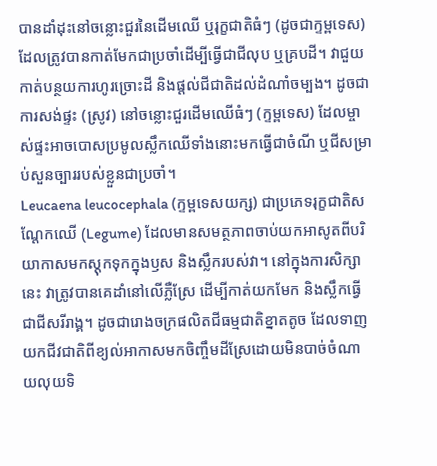បានដាំដុះនៅចន្លោះជួរនៃដើមឈើ ឬរុក្ខជាតិធំៗ (ដូចជាក្ទម្ពទេស) ដែលត្រូវបានកាត់មែកជាប្រចាំដើម្បីធ្វើជាជីលុប ឬគ្របដី។ វាជួយកាត់បន្ថយការហូរច្រោះដី និងផ្តល់ជីជាតិដល់ដំណាំចម្បង។ ដូចជាការសង់ផ្ទះ (ស្រូវ) នៅចន្លោះជួរដើមឈើធំៗ (ក្ទម្ពទេស) ដែលម្ចាស់ផ្ទះអាចបោសប្រមូលស្លឹកឈើទាំងនោះមកធ្វើជាចំណី ឬជីសម្រាប់សួនច្បាររបស់ខ្លួនជាប្រចាំ។
Leucaena leucocephala (ក្ទម្ពទេសយក្ស) ជាប្រភេទរុក្ខជាតិសណ្តែកឈើ (Legume) ដែលមានសមត្ថភាពចាប់យកអាសូតពីបរិយាកាសមកស្តុកទុកក្នុងឫស និងស្លឹករបស់វា។ នៅក្នុងការសិក្សានេះ វាត្រូវបានគេដាំនៅលើភ្លឺស្រែ ដើម្បីកាត់យកមែក និងស្លឹកធ្វើជាជីសរីរាង្គ។ ដូចជារោងចក្រផលិតជីធម្មជាតិខ្នាតតូច ដែលទាញយកជីវជាតិពីខ្យល់អាកាសមកចិញ្ចឹមដីស្រែដោយមិនបាច់ចំណាយលុយទិ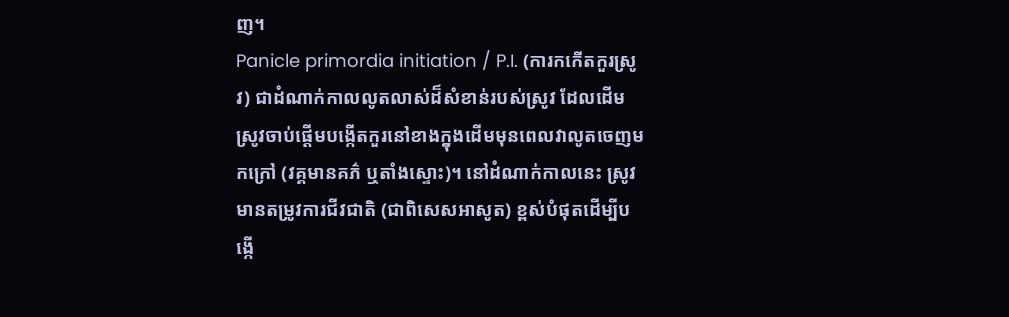ញ។
Panicle primordia initiation / P.I. (ការកកើតកួរស្រូវ) ជាដំណាក់កាលលូតលាស់ដ៏សំខាន់របស់ស្រូវ ដែលដើមស្រូវចាប់ផ្តើមបង្កើតកួរនៅខាងក្នុងដើមមុនពេលវាលូតចេញមកក្រៅ (វគ្គមានគភ៌ ឬតាំងស្ទោះ)។ នៅដំណាក់កាលនេះ ស្រូវមានតម្រូវការជីវជាតិ (ជាពិសេសអាសូត) ខ្ពស់បំផុតដើម្បីបង្កើ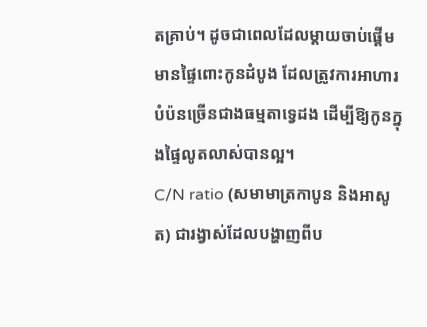តគ្រាប់។ ដូចជាពេលដែលម្តាយចាប់ផ្តើមមានផ្ទៃពោះកូនដំបូង ដែលត្រូវការអាហារបំប៉នច្រើនជាងធម្មតាទ្វេដង ដើម្បីឱ្យកូនក្នុងផ្ទៃលូតលាស់បានល្អ។
C/N ratio (សមាមាត្រកាបូន និងអាសូត) ជារង្វាស់ដែលបង្ហាញពីប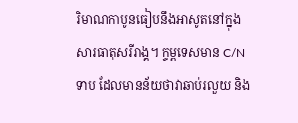រិមាណកាបូនធៀបនឹងអាសូតនៅក្នុងសារធាតុសរីរាង្គ។ ក្ទម្ពទេសមាន C/N ទាប ដែលមានន័យថាវាឆាប់រលួយ និង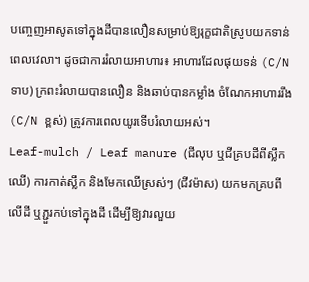បញ្ចេញអាសូតទៅក្នុងដីបានលឿនសម្រាប់ឱ្យរុក្ខជាតិស្រូបយកទាន់ពេលវេលា។ ដូចជាការរំលាយអាហារ៖ អាហារដែលផុយទន់ (C/N ទាប) ក្រពះរំលាយបានលឿន និងឆាប់បានកម្លាំង ចំណែកអាហាររឹង (C/N ខ្ពស់) ត្រូវការពេលយូរទើបរំលាយអស់។
Leaf-mulch / Leaf manure (ជីលុប ឬជីគ្របដីពីស្លឹកឈើ) ការកាត់ស្លឹក និងមែកឈើស្រស់ៗ (ជីវម៉ាស) យកមកគ្របពីលើដី ឬភ្ជួរកប់ទៅក្នុងដី ដើម្បីឱ្យវារលួយ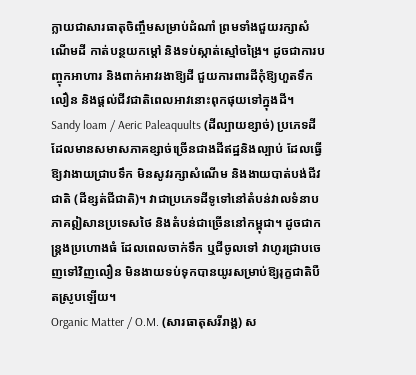ក្លាយជាសារធាតុចិញ្ចឹមសម្រាប់ដំណាំ ព្រមទាំងជួយរក្សាសំណើមដី កាត់បន្ថយកម្តៅ និងទប់ស្កាត់ស្មៅចង្រៃ។ ដូចជាការបញ្ចុកអាហារ និងពាក់អាវរងាឱ្យដី ជួយការពារដីកុំឱ្យហួតទឹកលឿន និងផ្តល់ជីវជាតិពេលអាវនោះពុកផុយទៅក្នុងដី។
Sandy loam / Aeric Paleaquults (ដីល្បាយខ្សាច់) ប្រភេទដីដែលមានសមាសភាគខ្សាច់ច្រើនជាងដីឥដ្ឋនិងល្បាប់ ដែលធ្វើឱ្យវាងាយជ្រាបទឹក មិនសូវរក្សាសំណើម និងងាយបាត់បង់ជីវជាតិ (ដីខ្សត់ជីជាតិ)។ វាជាប្រភេទដីទូទៅនៅតំបន់វាលទំនាបភាគឦសានប្រទេសថៃ និងតំបន់ជាច្រើននៅកម្ពុជា។ ដូចជាកន្ត្រងប្រហោងធំ ដែលពេលចាក់ទឹក ឬជីចូលទៅ វាហូរជ្រាបចេញទៅវិញលឿន មិនងាយទប់ទុកបានយូរសម្រាប់ឱ្យរុក្ខជាតិបឺតស្រូបឡើយ។
Organic Matter / O.M. (សារធាតុសរីរាង្គ) ស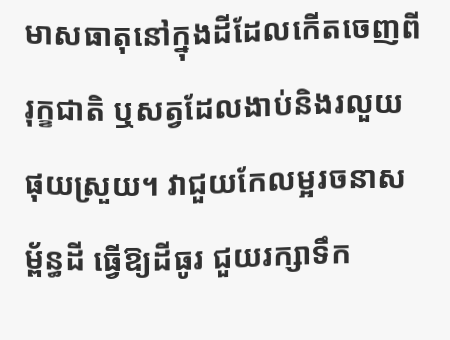មាសធាតុនៅក្នុងដីដែលកើតចេញពីរុក្ខជាតិ ឬសត្វដែលងាប់និងរលួយផុយស្រួយ។ វាជួយកែលម្អរចនាសម្ព័ន្ធដី ធ្វើឱ្យដីធូរ ជួយរក្សាទឹក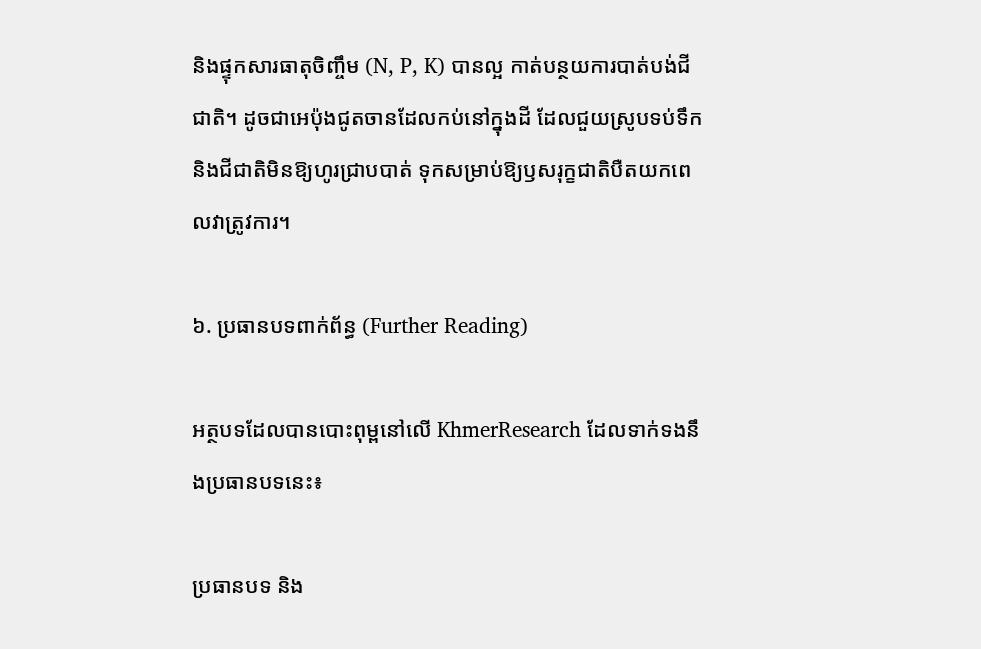និងផ្ទុកសារធាតុចិញ្ចឹម (N, P, K) បានល្អ កាត់បន្ថយការបាត់បង់ជីជាតិ។ ដូចជាអេប៉ុងជូតចានដែលកប់នៅក្នុងដី ដែលជួយស្រូបទប់ទឹក និងជីជាតិមិនឱ្យហូរជ្រាបបាត់ ទុកសម្រាប់ឱ្យឫសរុក្ខជាតិបឺតយកពេលវាត្រូវការ។

៦. ប្រធានបទពាក់ព័ន្ធ (Further Reading)

អត្ថបទដែលបានបោះពុម្ពនៅលើ KhmerResearch ដែលទាក់ទងនឹងប្រធានបទនេះ៖

ប្រធានបទ និង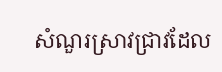សំណួរស្រាវជ្រាវដែល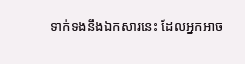ទាក់ទងនឹងឯកសារនេះ ដែលអ្នកអាច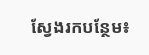ស្វែងរកបន្ថែម៖